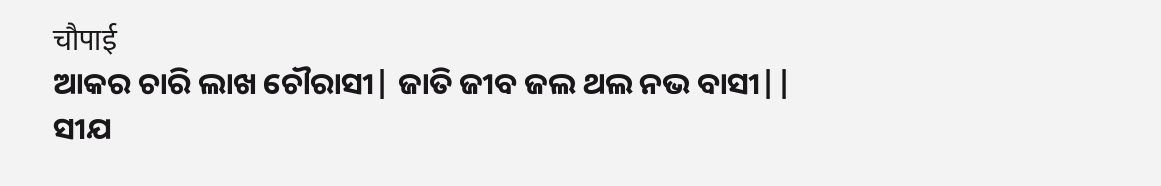चौपाई
ଆକର ଚାରି ଲାଖ ଚୌରାସୀ| ଜାତି ଜୀବ ଜଲ ଥଲ ନଭ ବାସୀ||
ସୀଯ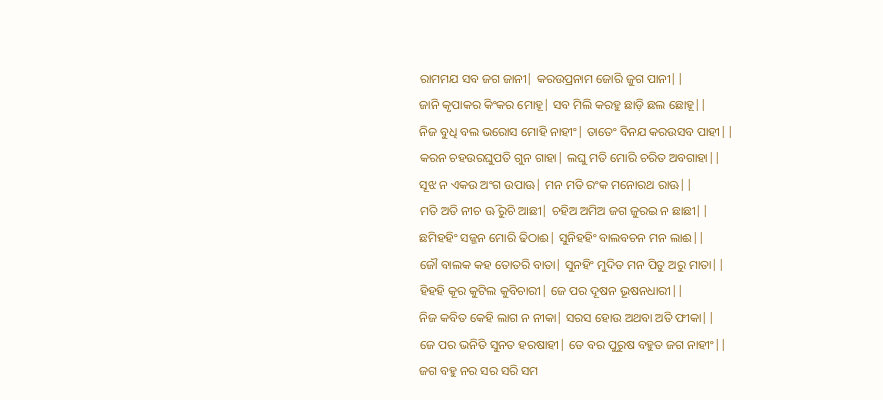ରାମମଯ ସବ ଜଗ ଜାନୀ| କରଉପ୍ରନାମ ଜୋରି ଜୁଗ ପାନୀ||
ଜାନି କୃପାକର କିଂକର ମୋହୂ| ସବ ମିଲି କରହୁ ଛାଡ଼ି ଛଲ ଛୋହୂ||
ନିଜ ବୁଧି ବଲ ଭରୋସ ମୋହି ନାହୀଂ| ତାତେଂ ବିନଯ କରଉସବ ପାହୀ||
କରନ ଚହଉରଘୁପତି ଗୁନ ଗାହା| ଲଘୁ ମତି ମୋରି ଚରିତ ଅବଗାହା||
ସୂଝ ନ ଏକଉ ଅଂଗ ଉପାଊ| ମନ ମତି ରଂକ ମନୋରଥ ରାଊ||
ମତି ଅତି ନୀଚ ଊି ରୁଚି ଆଛୀ| ଚହିଅ ଅମିଅ ଜଗ ଜୁରଇ ନ ଛାଛୀ||
ଛମିହହିଂ ସଜ୍ଜନ ମୋରି ଢିଠାଈ| ସୁନିହହିଂ ବାଲବଚନ ମନ ଲାଈ||
ଜୌ ବାଲକ କହ ତୋତରି ବାତା| ସୁନହିଂ ମୁଦିତ ମନ ପିତୁ ଅରୁ ମାତା||
ହିହହି କୂର କୁଟିଲ କୁବିଚାରୀ| ଜେ ପର ଦୂଷନ ଭୂଷନଧାରୀ||
ନିଜ କବିତ କେହି ଲାଗ ନ ନୀକା| ସରସ ହୋଉ ଅଥବା ଅତି ଫୀକା||
ଜେ ପର ଭନିତି ସୁନତ ହରଷାହୀ| ତେ ବର ପୁରୁଷ ବହୁତ ଜଗ ନାହୀଂ||
ଜଗ ବହୁ ନର ସର ସରି ସମ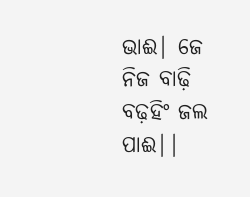ଭାଈ| ଜେ ନିଜ ବାଢ଼ି ବଢ଼ହିଂ ଜଲ ପାଈ||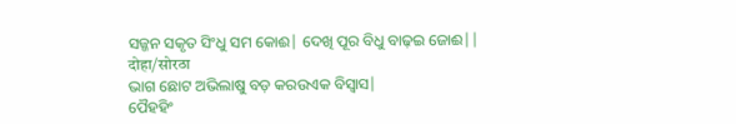ସଜ୍ଜନ ସକୃତ ସିଂଧୁ ସମ କୋଈ| ଦେଖି ପୂର ବିଧୁ ବାଢ଼ଇ ଜୋଈ||
दोहा/सोरठा
ଭାଗ ଛୋଟ ଅଭିଲାଷୁ ବଡ଼ କରଉଏକ ବିସ୍ବାସ|
ପୈହହିଂ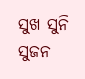ସୁଖ ସୁନି ସୁଜନ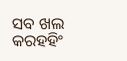ସବ ଖଲ କରହହିଂ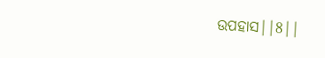ଉପହାସ||8||